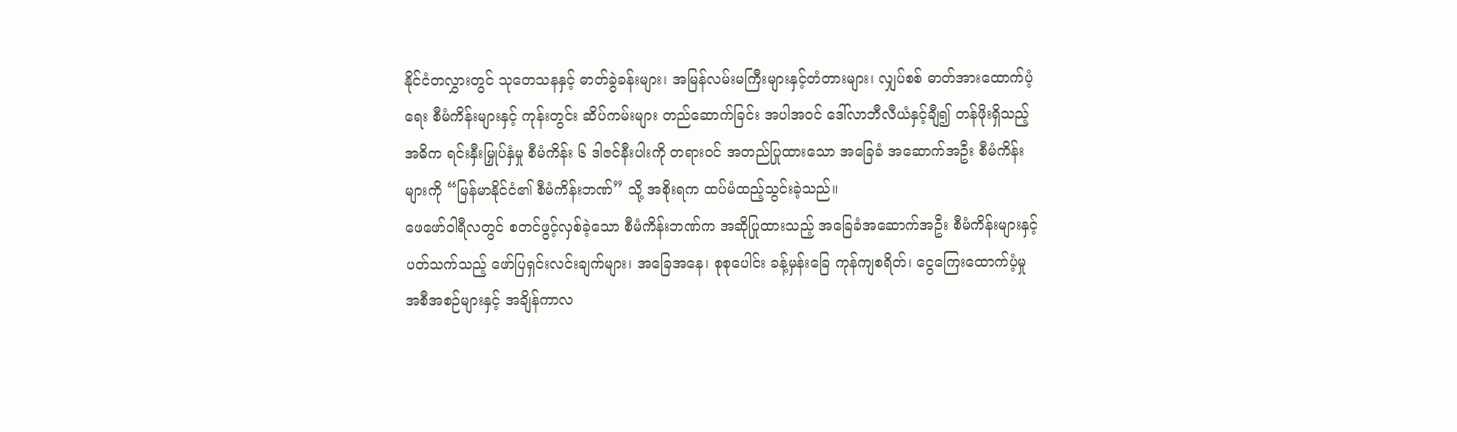နိုင်ငံတလွှားတွင် သုတေသနနှင့် ဓာတ်ခွဲခန်းများ၊ အမြန်လမ်းမကြီးများနှင့်တံတားများ၊ လျှပ်စစ် ဓာတ်အားထောက်ပံ့ရေး စီမံကိန်းများနှင့် ကုန်းတွင်း ဆိပ်ကမ်းများ တည်ဆောက်ခြင်း အပါအဝင် ဒေါ်လာဘီလီယံနှင့်ချီ၍ တန်ဖိုးရှိသည့် အဓိက ရင်းနှီးမြှုပ်နှံမှု စီမံကိန်း ၆ ဒါဇင်နီးပါးကို တရားဝင် အတည်ပြုထားသော အခြေခံ အဆောက်အဦး စီမံကိန်းများကို “မြန်မာနိုင်ငံ၏ စီမံကိန်းဘဏ်” သို့ အစိုးရက ထပ်မံထည့်သွင်းခဲ့သည်။
ဖေဖော်ဝါရီလတွင် စတင်ဖွင့်လှစ်ခဲ့သော စီမံကိန်းဘဏ်က အဆိုပြုထားသည့် အခြေခံအဆောက်အဦး စီမံကိန်းများနှင့် ပတ်သက်သည့် ဖော်ပြရှင်းလင်းချက်များ၊ အခြေအနေ၊ စုစုပေါင်း ခန့်မှန်းခြေ ကုန်ကျစရိတ်၊ ငွေကြေးထောက်ပံ့မှု အစီအစဉ်များနှင့် အချိန်ကာလ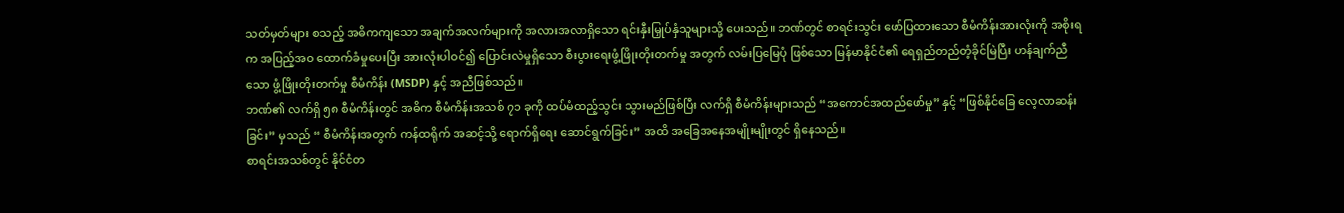သတ်မှတ်များ စသည့် အဓိကကျသော အချက်အလက်များကို အလားအလာရှိသော ရင်းနှီးမြှုပ်နှံသူများသို့ ပေးသည်။ ဘဏ်တွင် စာရင်းသွင်း ဖော်ပြထားသော စီမံကိန်းအားလုံးကို အစိုးရက အပြည့်အဝ ထောက်ခံမှုပေးပြီး အားလုံးပါဝင်၍ ပြောင်းလဲမှုရှိသော စီးပွားရေးဖွံ့ဖြိုးတိုးတက်မှု အတွက် လမ်းပြမြေပုံ ဖြစ်သော မြန်မာနိုင်ငံ၏ ရေရှည်တည်တံ့ခိုင်မြဲပြီး ဟန်ချက်ညီသော ဖွံ့ဖြိုးတိုးတက်မှု စီမံကိန်း (MSDP) နှင့် အညီဖြစ်သည်။
ဘဏ်၏ လက်ရှိ ၅၈ စီမံကိန်းတွင် အဓိက စီမံကိန်းအသစ် ၇၁ ခုကို ထပ်မံထည့်သွင်း သွားမည်ဖြစ်ပြီး လက်ရှိ စီမံကိန်းများသည် “အကောင်အထည်ဖော်မှု” နှင့် “ဖြစ်နိုင်ခြေ လေ့လာဆန်းခြင်း” မှသည် “ စီမံကိန်းအတွက် ကန်ထရိုက် အဆင့်သို့ ရောက်ရှိရေး ဆောင်ရွက်ခြင်း” အထိ အခြေအနေအမျိုးမျိုးတွင် ရှိနေသည်။
စာရင်းအသစ်တွင် နိုင်ငံတ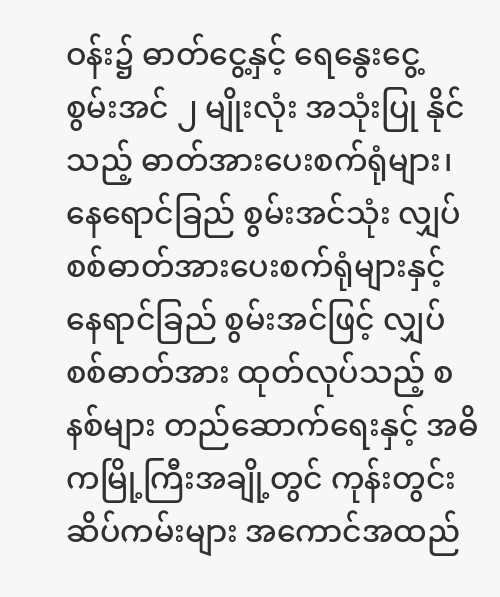ဝန်း၌ ဓာတ်ငွေ့နှင့် ရေနွေးငွေ့ စွမ်းအင် ၂ မျိုးလုံး အသုံးပြု နိုင်သည့် ဓာတ်အားပေးစက်ရုံများ၊ နေရောင်ခြည် စွမ်းအင်သုံး လျှပ်စစ်ဓာတ်အားပေးစက်ရုံများနှင့် နေရာင်ခြည် စွမ်းအင်ဖြင့် လျှပ်စစ်ဓာတ်အား ထုတ်လုပ်သည့် စနစ်များ တည်ဆောက်ရေးနှင့် အဓိကမြို့ကြီးအချို့တွင် ကုန်းတွင်းဆိပ်ကမ်းများ အကောင်အထည်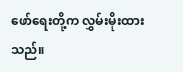ဖော်ရေးတို့က လွှမ်းမိုးထားသည်။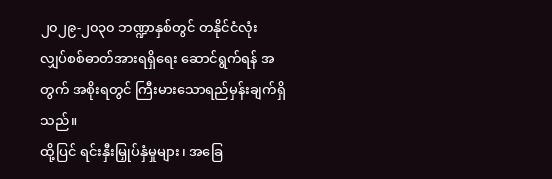၂၀၂၉-၂၀၃၀ ဘဏ္ဍာနှစ်တွင် တနိုင်ငံလုံး လျှပ်စစ်ဓာတ်အားရရှိရေး ဆောင်ရွက်ရန် အတွက် အစိုးရတွင် ကြီးမားသောရည်မှန်းချက်ရှိသည်။
ထို့ပြင် ရင်းနှီးမြှုပ်နှံမှုများ၊ အခြေ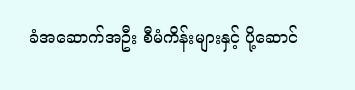ခံအဆောက်အဦး စီမံကိန်းများနှင့် ပို့ဆောင်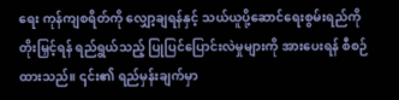ရေး ကုန်ကျစရိတ်ကို လျှော့ချရန်နှင့် သယ်ယူပို့ဆောင်ရေးစွမ်းရည်ကို တိုးမြှင့်ရန် ရည်ရွယ်သည့် ပြုပြင်ပြောင်းလဲမှုများကို အားပေးရန် စီစဉ်ထားသည်။ ၎င်း၏ ရည်မှန်းချက်မှာ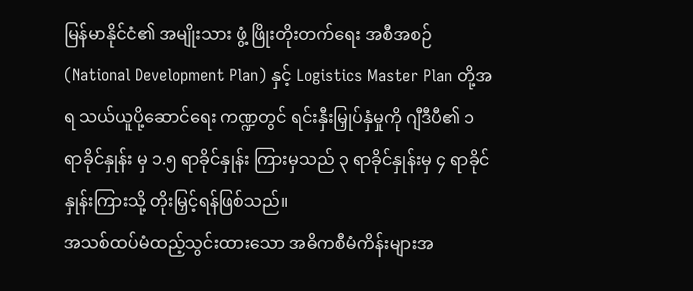မြန်မာနိုင်ငံ၏ အမျိုးသား ဖွံ့ ဖြိုးတိုးတက်ရေး အစီအစဉ် (National Development Plan) နှင့် Logistics Master Plan တို့အရ သယ်ယူပို့ဆောင်ရေး ကဏ္ဍတွင် ရင်းနှီးမြှုပ်နှံမှုကို ဂျီဒီပီ၏ ၁ ရာခိုင်နှုန်း မှ ၁.၅ ရာခိုင်နှုန်း ကြားမှသည် ၃ ရာခိုင်နှုန်းမှ ၄ ရာခိုင်နှုန်းကြားသို့ တိုးမြှင့်ရန်ဖြစ်သည်။
အသစ်ထပ်မံထည့်သွင်းထားသော အဓိကစီမံကိန်းများအ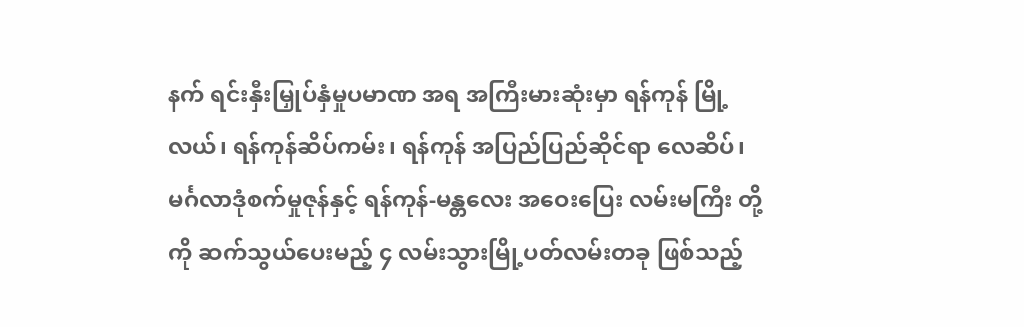နက် ရင်းနှီးမြှုပ်နှံမှုပမာဏ အရ အကြီးမားဆုံးမှာ ရန်ကုန် မြို့ လယ်၊ ရန်ကုန်ဆိပ်ကမ်း၊ ရန်ကုန် အပြည်ပြည်ဆိုင်ရာ လေဆိပ်၊ မင်္ဂလာဒုံစက်မှုဇုန်နှင့် ရန်ကုန်-မန္တလေး အဝေးပြေး လမ်းမကြီး တို့ကို ဆက်သွယ်ပေးမည့် ၄ လမ်းသွားမြို့ပတ်လမ်းတခု ဖြစ်သည့်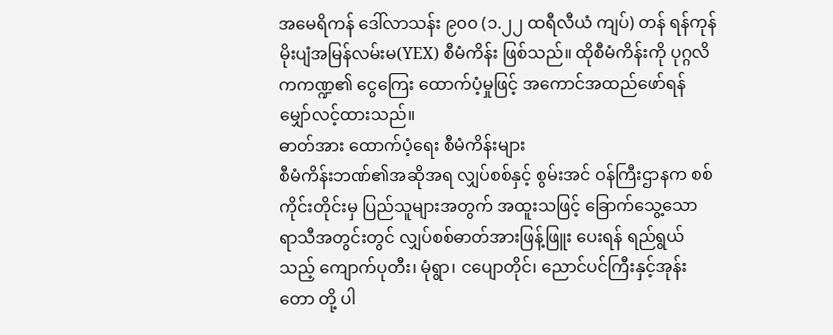အမေရိကန် ဒေါ်လာသန်း ၉၀၀ (၁.၂၂ ထရီလီယံ ကျပ်) တန် ရန်ကုန်မိုးပျံအမြန်လမ်းမ(YEX) စီမံကိန်း ဖြစ်သည်။ ထိုစီမံကိန်းကို ပုဂ္ဂလိကကဏ္ဍ၏ ငွေကြေး ထောက်ပံ့မှုဖြင့် အကောင်အထည်ဖော်ရန် မျှော်လင့်ထားသည်။
ဓာတ်အား ထောက်ပံ့ရေး စီမံကိန်းများ
စီမံကိန်းဘဏ်၏အဆိုအရ လျှပ်စစ်နှင့် စွမ်းအင် ဝန်ကြီးဌာနက စစ်ကိုင်းတိုင်းမှ ပြည်သူများအတွက် အထူးသဖြင့် ခြောက်သွေ့သော ရာသီအတွင်းတွင် လျှပ်စစ်ဓာတ်အားဖြန့်ဖြူး ပေးရန် ရည်ရွယ်သည့် ကျောက်ပုတီး၊ မုံရွာ၊ ငပျောတိုင်၊ ညောင်ပင်ကြီးနှင့်အုန်းတော တို့ ပါ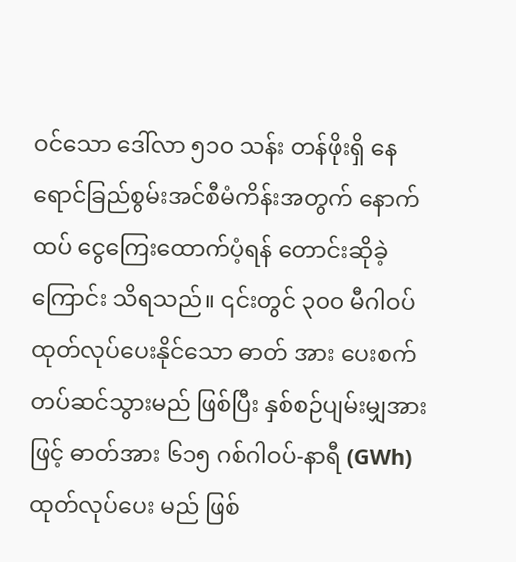ဝင်သော ဒေါ်လာ ၅၁၀ သန်း တန်ဖိုးရှိ နေရောင်ခြည်စွမ်းအင်စီမံကိန်းအတွက် နောက်ထပ် ငွေကြေးထောက်ပံ့ရန် တောင်းဆိုခဲ့ ကြောင်း သိရသည်။ ၎င်းတွင် ၃၀၀ မီဂါဝပ် ထုတ်လုပ်ပေးနိုင်သော ဓာတ် အား ပေးစက် တပ်ဆင်သွားမည် ဖြစ်ပြီး နှစ်စဉ်ပျမ်းမျှအားဖြင့် ဓာတ်အား ၆၁၅ ဂစ်ဂါဝပ်-နာရီ (GWh) ထုတ်လုပ်ပေး မည် ဖြစ်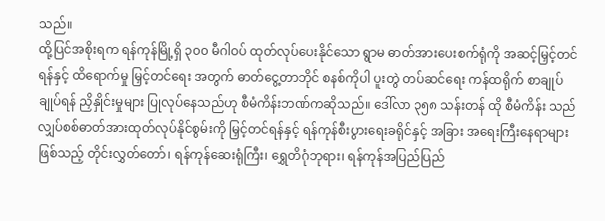သည်။
ထို့ပြင်အစိုးရက ရန်ကုန်မြို့ရှိ ၃၀၀ မီဂါဝပ် ထုတ်လုပ်ပေးနိုင်သော ရွာမ ဓာတ်အားပေးစက်ရုံကို အဆင့်မြှင့်တင်ရန်နှင့် ထိရောက်မှု မြှင့်တင်ရေး အတွက် ဓာတ်ငွေ့တာဘိုင် စနစ်ကိုပါ ပူးတွဲ တပ်ဆင်ရေး ကန်ထရိုက် စာချုပ် ချုပ်ရန် ညှိနှိုင်းမှုများ ပြုလုပ်နေသည်ဟု စီမံကိန်းဘဏ်ကဆိုသည်။ ဒေါ်လာ ၃၅၈ သန်းတန် ထို စီမံကိန်း သည် လျှပ်စစ်ဓာတ်အားထုတ်လုပ်နိုင်စွမ်းကို မြှင့်တင်ရန်နှင့် ရန်ကုန်စီးပွားရေးခရိုင်နှင့် အခြား အရေးကြီးနေရာများ ဖြစ်သည့် တိုင်းလွှတ်တော်၊ ရန်ကုန်ဆေးရုံကြီး၊ ရွှေတိဂုံဘုရား၊ ရန်ကုန်အပြည်ပြည်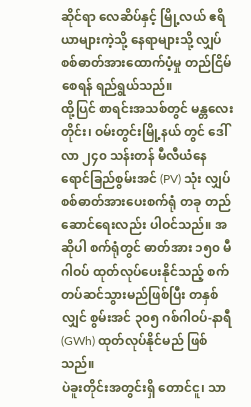ဆိုင်ရာ လေဆိပ်နှင့် မြို့လယ် ဧရိယာများကဲ့သို့ နေရာများသို့ လျှပ်စစ်ဓာတ်အားထောက်ပံ့မှု တည်ငြိမ်စေရန် ရည်ရွယ်သည်။
ထို့ပြင် စာရင်းအသစ်တွင် မန္တလေးတိုင်း၊ ဝမ်းတွင်းမြို့နယ် တွင် ဒေါ်လာ ၂၄၀ သန်းတန် မီလီယံနေရောင်ခြည်စွမ်းအင် (PV) သုံး လျှပ်စစ်ဓာတ်အားပေးစက်ရုံ တခု တည်ဆောင်ရေးလည်း ပါဝင်သည်။ အဆိုပါ စက်ရုံတွင် ဓာတ်အား ၁၅၀ မီဂါဝပ် ထုတ်လုပ်ပေးနိုင်သည့် စက်တပ်ဆင်သွားမည်ဖြစ်ပြီး တနှစ်လျှင် စွမ်းအင် ၃၀၅ ဂစ်ဂါဝပ်-နာရီ (GWh) ထုတ်လုပ်နိုင်မည် ဖြစ်သည်။
ပဲခူးတိုင်းအတွင်းရှိ တောင်ငူ၊ သာ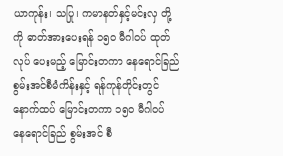ယာကုန်း၊ သပြု၊ ကမာနတ်နှင့်မင်းလှ တို့ကို ဓာတ်အားပေးရန် ၁၅၀ မီဂါဝပ် ထုတ်လုပ် ပေးမည့် မြောင်းတကာ နေရောင်ခြည်စွမ်းအင်စီမံကိန်းနှင့် ရန်ကုန်တိုင်းတွင် နောက်ထပ် မြောင်းတကာ ၁၅၀ မီဂါဝပ် နေရောင်ခြည် စွမ်းအင် စီ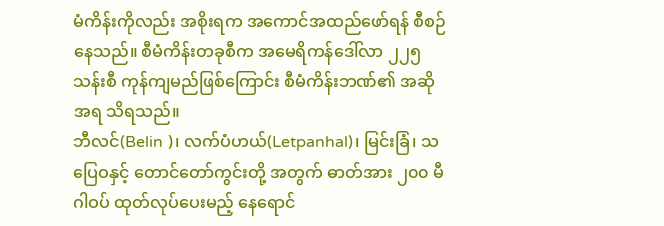မံကိန်းကိုလည်း အစိုးရက အကောင်အထည်ဖော်ရန် စီစဉ်နေသည်။ စီမံကိန်းတခုစီက အမေရိကန်ဒေါ်လာ ၂၂၅ သန်းစီ ကုန်ကျမည်ဖြစ်ကြောင်း စီမံကိန်းဘဏ်၏ အဆိုအရ သိရသည်။
ဘီလင်(Belin )၊ လက်ပံဟယ်(Letpanhal)၊ မြင်းခြံ၊ သပြေဝနှင့် တောင်တော်ကွင်းတို့ အတွက် ဓာတ်အား ၂၀၀ မီဂါဝပ် ထုတ်လုပ်ပေးမည့် နေရောင်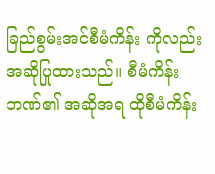ခြည်စွမ်းအင်စီမံကိန်း ကိုလည်း အဆိုပြုထားသည်။ စီမံကိန်းဘဏ်၏ အဆိုအရ ထိုစီမံကိန်း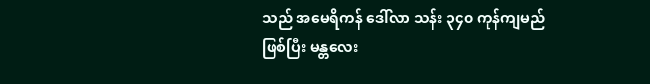သည် အမေရိကန် ဒေါ်လာ သန်း ၃၄၀ ကုန်ကျမည် ဖြစ်ပြီး မန္တလေး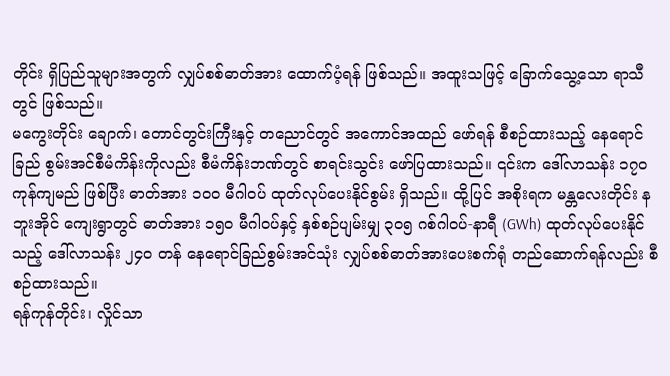တိုင်း ရှိပြည်သူများအတွက် လျှပ်စစ်ဓာတ်အား ထောက်ပံ့ရန် ဖြစ်သည်။ အထူးသဖြင့် ခြောက်သွေ့သော ရာသီတွင် ဖြစ်သည်။
မကွေးတိုင်း ချောက်၊ တောင်တွင်းကြီးနှင့် တညောင်တွင် အကောင်အထည် ဖော်ရန် စီစဉ်ထားသည့် နေရောင်ခြည် စွမ်းအင်စီမံကိန်းကိုလည်း စီမံကိန်းဘဏ်တွင် စာရင်းသွင်း ဖော်ပြထားသည်။ ၎င်းက ဒေါ်လာသန်း ၁၇၀ ကုန်ကျမည် ဖြစ်ပြီး ဓာတ်အား ၁၀၀ မီဂါဝပ် ထုတ်လုပ်ပေးနိုင်စွမ်း ရှိသည်။ ထို့ပြင် အစိုးရက မန္တလေးတိုင်း နဘူးအိုင် ကျေးရွာတွင် ဓာတ်အား ၁၅၀ မီဂါဝပ်နှင့် နှစ်စဉ်ပျမ်းမျှ ၃၀၅ ဂစ်ဂါဝပ်-နာရီ (GWh) ထုတ်လုပ်ပေးနိုင်သည့် ဒေါ်လာသန်း ၂၄၀ တန် နေရောင်ခြည်စွမ်းအင်သုံး လျှပ်စစ်ဓာတ်အားပေးစက်ရုံ တည်ဆောက်ရန်လည်း စီစဉ်ထားသည်။
ရန်ကုန်တိုင်း၊ လှိုင်သာ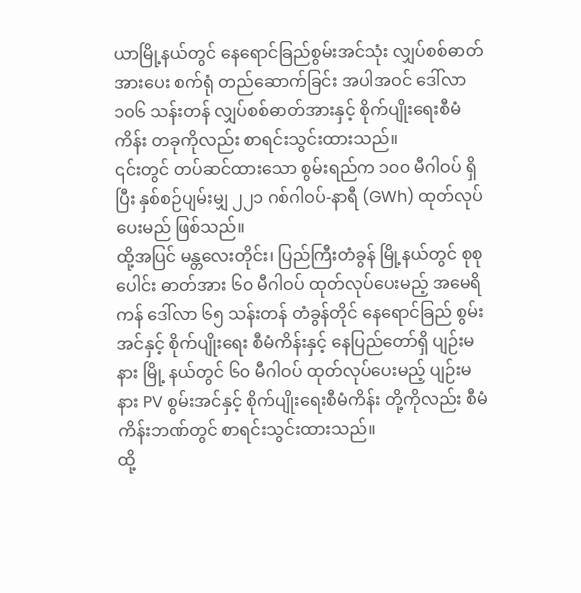ယာမြို့နယ်တွင် နေရောင်ခြည်စွမ်းအင်သုံး လျှပ်စစ်ဓာတ်အားပေး စက်ရုံ တည်ဆောက်ခြင်း အပါအဝင် ဒေါ်လာ ၁၀၆ သန်းတန် လျှပ်စစ်ဓာတ်အားနှင့် စိုက်ပျိုးရေးစီမံကိန်း တခုကိုလည်း စာရင်းသွင်းထားသည်။
၎င်းတွင် တပ်ဆင်ထားသော စွမ်းရည်က ၁၀၀ မီဂါဝပ် ရှိပြီး နှစ်စဉ်ပျမ်းမျှ ၂၂၁ ဂစ်ဂါဝပ်-နာရီ (GWh) ထုတ်လုပ်ပေးမည် ဖြစ်သည်။
ထို့အပြင် မန္တလေးတိုင်း၊ ပြည်ကြီးတံခွန် မြို့နယ်တွင် စုစုပေါင်း ဓာတ်အား ၆၀ မီဂါဝပ် ထုတ်လုပ်ပေးမည့် အမေရိကန် ဒေါ်လာ ၆၅ သန်းတန် တံခွန်တိုင် နေရောင်ခြည် စွမ်းအင်နှင့် စိုက်ပျိုးရေး စီမံကိန်းနှင့် နေပြည်တော်ရှိ ပျဉ်းမနား မြို့ နယ်တွင် ၆၀ မီဂါဝပ် ထုတ်လုပ်ပေးမည့် ပျဉ်းမနား PV စွမ်းအင်နှင့် စိုက်ပျိုးရေးစီမံကိန်း တို့ကိုလည်း စီမံကိန်းဘဏ်တွင် စာရင်းသွင်းထားသည်။
ထို့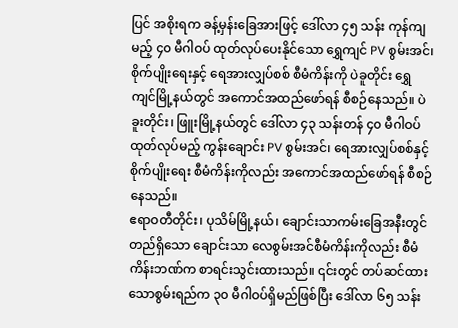ပြင် အစိုးရက ခန့်မှန်းခြေအားဖြင့် ဒေါ်လာ ၄၅ သန်း ကုန်ကျမည့် ၄၀ မီဂါဝပ် ထုတ်လုပ်ပေးနိုင်သော ရွှေကျင် PV စွမ်းအင်၊ စိုက်ပျိုးရေးနှင့် ရေအားလျှပ်စစ် စီမံကိန်းကို ပဲခူတိုင်း ရွှေကျင်မြို့နယ်တွင် အကောင်အထည်ဖော်ရန် စီစဉ်နေသည်။ ပဲခူးတိုင်း၊ ဖြူးမြို့နယ်တွင် ဒေါ်လာ ၄၃ သန်းတန် ၄၀ မီဂါဝပ် ထုတ်လုပ်မည့် ကွန်းချောင်း PV စွမ်းအင်၊ ရေအားလျှပ်စစ်နှင့် စိုက်ပျိုးရေး စီမံကိန်းကိုလည်း အကောင်အထည်ဖော်ရန် စီစဉ်နေသည်။
ဧရာဝတီတိုင်း၊ ပုသိမ်မြို့နယ်၊ ချောင်းသာကမ်းခြေအနီးတွင် တည်ရှိသော ချောင်းသာ လေစွမ်းအင်စီမံကိန်းကိုလည်း စီမံကိန်းဘဏ်က စာရင်းသွင်းထားသည်။ ၎င်းတွင် တပ်ဆင်ထားသောစွမ်းရည်က ၃၀ မီဂါဝပ်ရှိမည်ဖြစ်ပြီး ဒေါ်လာ ၆၅ သန်း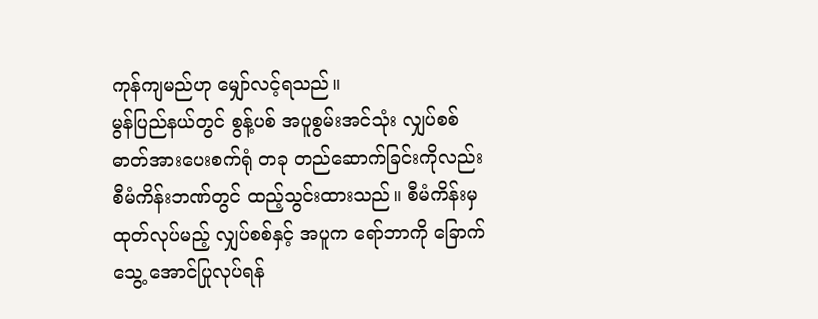ကုန်ကျမည်ဟု မျှော်လင့်ရသည်။
မွန်ပြည်နယ်တွင် စွန့်ပစ် အပူစွမ်းအင်သုံး လျှပ်စစ်ဓာတ်အားပေးစက်ရုံ တခု တည်ဆောက်ခြင်းကိုလည်း စီမံကိန်းဘဏ်တွင် ထည့်သွင်းထားသည်။ စီမံကိန်းမှ ထုတ်လုပ်မည့် လျှပ်စစ်နှင့် အပူက ရော်ဘာကို ခြောက်သွေ့ အောင်ပြုလုပ်ရန်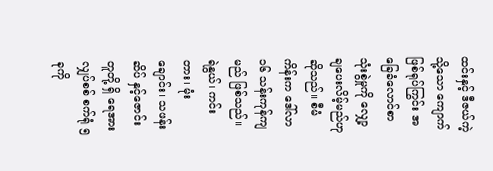ထင်းနှင့် ဒီဇယ်ကဲ့သို့သော ကျောက်ဖြစ်ရုပ်ကြွင်း အခြေခံလောင်စာသုံးစွဲမှုကို လျှော့ချပေးလိမ့်မည်ဟုဆိုသည်။ စီမံကိန်းက ဒေါ်လာ ၁၆ သန်းကုန်ကျမည် ဖြစ်သည်။
ရဲနွယ်၊ ကင်းတား၊ မုံးချောင်း၊ သဖန်း ဆိပ် နှင့်ဇောင်းတူတို့ ရှိ ရေအားလျှပ်စစ် စက်ရုံ ၅ ခုကို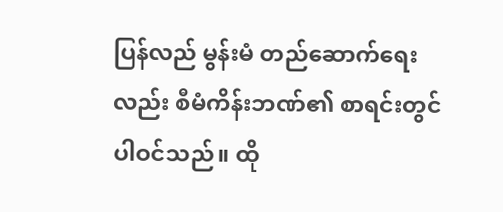ပြန်လည် မွန်းမံ တည်ဆောက်ရေးလည်း စီမံကိန်းဘဏ်၏ စာရင်းတွင် ပါဝင်သည်။ ထို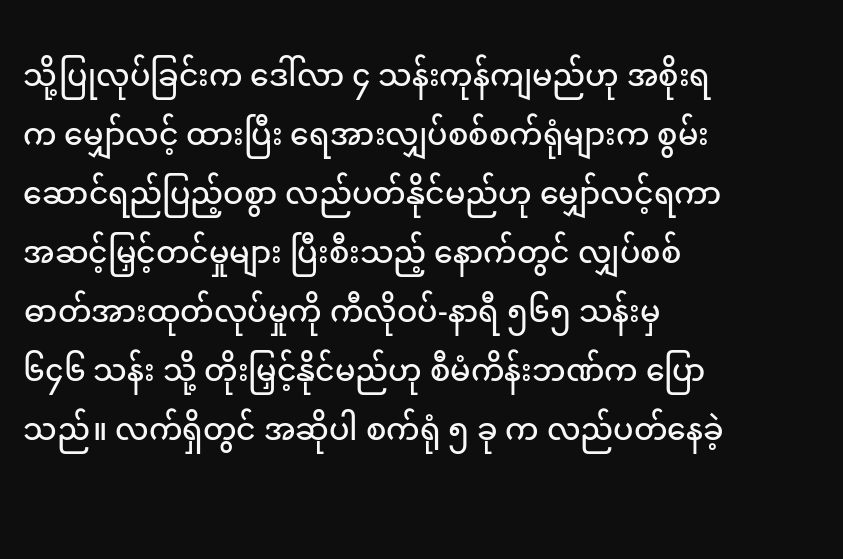သို့ပြုလုပ်ခြင်းက ဒေါ်လာ ၄ သန်းကုန်ကျမည်ဟု အစိုးရက မျှော်လင့် ထားပြီး ရေအားလျှပ်စစ်စက်ရုံများက စွမ်းဆောင်ရည်ပြည့်ဝစွာ လည်ပတ်နိုင်မည်ဟု မျှော်လင့်ရကာ အဆင့်မြှင့်တင်မှုများ ပြီးစီးသည့် နောက်တွင် လျှပ်စစ်ဓာတ်အားထုတ်လုပ်မှုကို ကီလိုဝပ်-နာရီ ၅၆၅ သန်းမှ ၆၄၆ သန်း သို့ တိုးမြှင့်နိုင်မည်ဟု စီမံကိန်းဘဏ်က ပြောသည်။ လက်ရှိတွင် အဆိုပါ စက်ရုံ ၅ ခု က လည်ပတ်နေခဲ့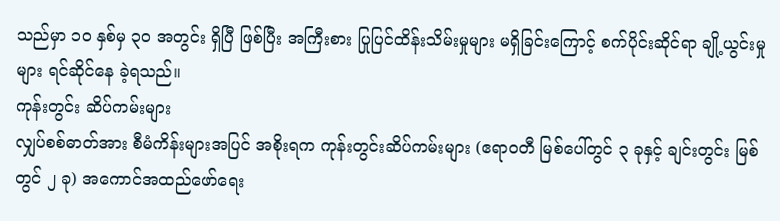သည်မှာ ၁၀ နှစ်မှ ၃၀ အတွင်း ရှိပြီ ဖြစ်ပြီး အကြီးစား ပြုပြင်ထိန်းသိမ်းမှုများ မရှိခြင်းကြောင့် စက်ပိုင်းဆိုင်ရာ ချို့ယွင်းမှုများ ရင်ဆိုင်နေ ခဲ့ရသည်။
ကုန်းတွင်း ဆိပ်ကမ်းများ
လျှပ်စစ်ဓာတ်အား စီမံကိန်းများအပြင် အစိုးရက ကုန်းတွင်းဆိပ်ကမ်းများ (ဧရာဝတီ မြစ်ပေါ်တွင် ၃ ခုနှင့် ချင်းတွင်း မြစ်တွင် ၂ ခု) အကောင်အထည်ဖော်ရေး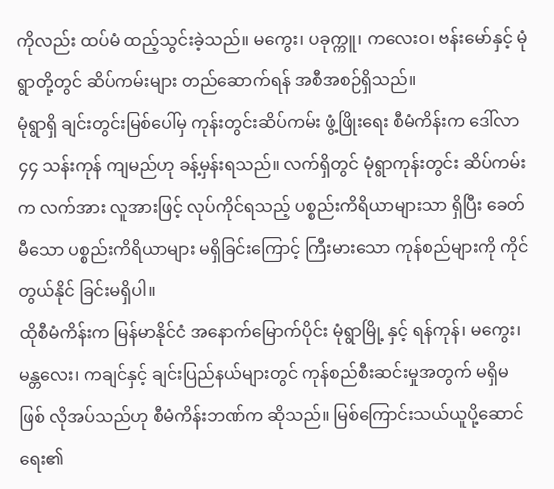ကိုလည်း ထပ်မံ ထည့်သွင်းခဲ့သည်။ မကွေး၊ ပခုက္ကူ၊ ကလေးဝ၊ ဗန်းမော်နှင့် မုံရွာတို့တွင် ဆိပ်ကမ်းများ တည်ဆောက်ရန် အစီအစဉ်ရှိသည်။
မုံရွာရှိ ချင်းတွင်းမြစ်ပေါ်မှ ကုန်းတွင်းဆိပ်ကမ်း ဖွံ့ဖြိုးရေး စီမံကိန်းက ဒေါ်လာ ၄၄ သန်းကုန် ကျမည်ဟု ခန့်မှန်းရသည်။ လက်ရှိတွင် မုံရွာကုန်းတွင်း ဆိပ်ကမ်းက လက်အား လူအားဖြင့် လုပ်ကိုင်ရသည့် ပစ္စည်းကိရိယာများသာ ရှိပြီး ခေတ်မီသော ပစ္စည်းကိရိယာများ မရှိခြင်းကြောင့် ကြီးမားသော ကုန်စည်များကို ကိုင်တွယ်နိုင် ခြင်းမရှိပါ။
ထိုစီမံကိန်းက မြန်မာနိုင်ငံ အနောက်မြောက်ပိုင်း မုံရွာမြို့ နှင့် ရန်ကုန်၊ မကွေး၊ မန္တလေး၊ ကချင်နှင့် ချင်းပြည်နယ်များတွင် ကုန်စည်စီးဆင်းမှုအတွက် မရှိမဖြစ် လိုအပ်သည်ဟု စီမံကိန်းဘဏ်က ဆိုသည်။ မြစ်ကြောင်းသယ်ယူပို့ဆောင်ရေး၏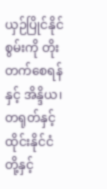ယှဉ်ပြိုင်နိုင်စွမ်းကို တိုးတက်စေရန်နှင့် အိန္ဒိယ၊ တရုတ်နှင့် ထိုင်းနိုင်ငံတို့နှင့်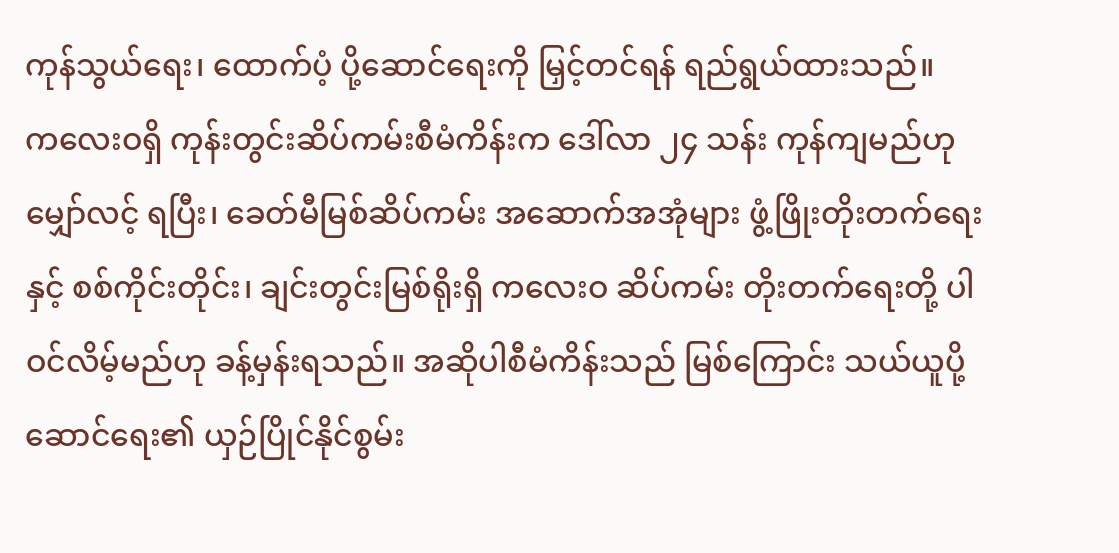ကုန်သွယ်ရေး၊ ထောက်ပံ့ ပို့ဆောင်ရေးကို မြှင့်တင်ရန် ရည်ရွယ်ထားသည်။
ကလေးဝရှိ ကုန်းတွင်းဆိပ်ကမ်းစီမံကိန်းက ဒေါ်လာ ၂၄ သန်း ကုန်ကျမည်ဟု မျှော်လင့် ရပြီး၊ ခေတ်မီမြစ်ဆိပ်ကမ်း အဆောက်အအုံများ ဖွံ့ဖြိုးတိုးတက်ရေးနှင့် စစ်ကိုင်းတိုင်း၊ ချင်းတွင်းမြစ်ရိုးရှိ ကလေးဝ ဆိပ်ကမ်း တိုးတက်ရေးတို့ ပါဝင်လိမ့်မည်ဟု ခန့်မှန်းရသည်။ အဆိုပါစီမံကိန်းသည် မြစ်ကြောင်း သယ်ယူပို့ဆောင်ရေး၏ ယှဉ်ပြိုင်နိုင်စွမ်း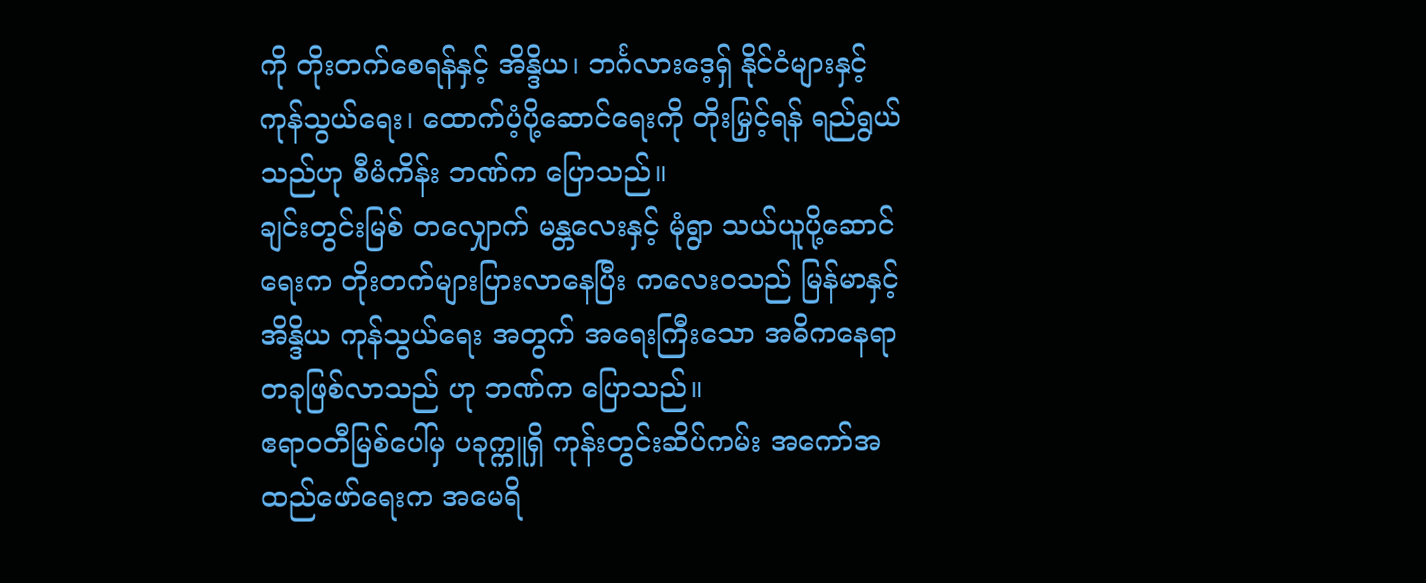ကို တိုးတက်စေရန်နှင့် အိန္ဒိယ၊ ဘင်္ဂလားဒေ့ရှ် နိုင်ငံများနှင့် ကုန်သွယ်ရေး၊ ထောက်ပံ့ပို့ဆောင်ရေးကို တိုးမြှင့်ရန် ရည်ရွယ်သည်ဟု စီမံကိန်း ဘဏ်က ပြောသည်။
ချင်းတွင်းမြစ် တလျှောက် မန္တလေးနှင့် မုံရွာ သယ်ယူပို့ဆောင်ရေးက တိုးတက်များပြားလာနေပြီး ကလေးဝသည် မြန်မာနှင့် အိန္ဒိယ ကုန်သွယ်ရေး အတွက် အရေးကြီးသော အဓိကနေရာ တခုဖြစ်လာသည် ဟု ဘဏ်က ပြောသည်။
ဧရာဝတီမြစ်ပေါ်မှ ပခုက္ကူရှိ ကုန်းတွင်းဆိပ်ကမ်း အကော်အထည်ဖော်ရေးက အမေရိ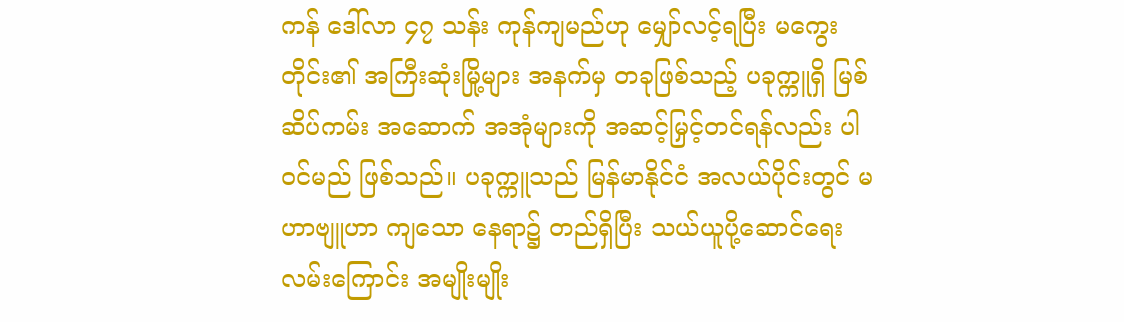ကန် ဒေါ်လာ ၄၇ သန်း ကုန်ကျမည်ဟု မျှော်လင့်ရပြီး မကွေးတိုင်း၏ အကြီးဆုံးမြို့များ အနက်မှ တခုဖြစ်သည့် ပခုက္ကူရှိ မြစ်ဆိပ်ကမ်း အဆောက် အအုံများကို အဆင့်မြှင့်တင်ရန်လည်း ပါဝင်မည် ဖြစ်သည်။ ပခုက္ကူသည် မြန်မာနိုင်ငံ အလယ်ပိုင်းတွင် မဟာဗျူဟာ ကျသော နေရာ၌ တည်ရှိပြီး သယ်ယူပို့ဆောင်ရေး လမ်းကြောင်း အမျိုးမျိုး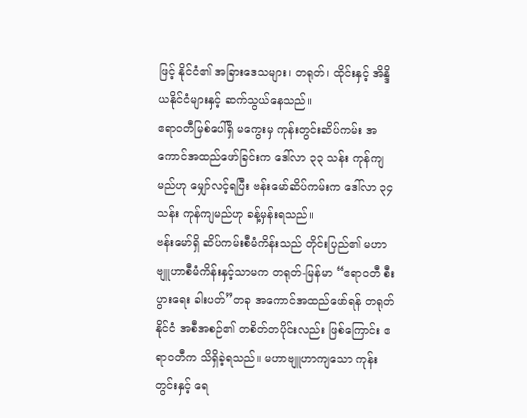ဖြင့် နိုင်ငံ၏ အခြားဒေသများ၊ တရုတ်၊ ထိုင်းနှင့် အိန္ဒိယနိုင်ငံများနှင့် ဆက်သွယ်နေသည်။
ဧရာဝတီမြစ်ပေါ်ရှိ မကွေးမှ ကုန်းတွင်းဆိပ်ကမ်း အကောင်အထည်ဖော်ခြင်းက ဒေါ်လာ ၃၃ သန်း ကုန်ကျမည်ဟု မျှော်လင့်ရပြီး ဗန်းမော်ဆိပ်ကမ်းက ဒေါ်လာ ၃၄ သန်း ကုန်ကျမည်ဟု ခန့်မှန်းရသည်။
ဗန်းမော်ရှိ ဆိပ်ကမ်းစီမံကိန်းသည် တိုင်းပြည်၏ မဟာဗျူဟာစီမံကိန်းနှင့်သာမက တရုတ်-မြန်မာ “ဧရာဝတီ စီးပွားရေး ခါးပတ်”တခု အကောင်အထည်ဖော်ရန် တရုတ်နိုင်ငံ အစီအစဉ်၏ တစိတ်တပိုင်းလည်း ဖြစ်ကြောင်း ဧရာဝတီက သိရှိခဲ့ရသည်။ မဟာဗျူဟာကျသော ကုန်းတွင်းနှင့် ရေ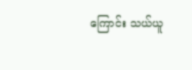ကြောင်း သယ်ယူ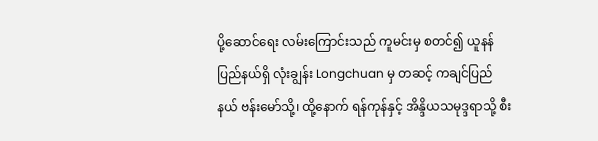ပို့ဆောင်ရေး လမ်းကြောင်းသည် ကူမင်းမှ စတင်၍ ယူနန်ပြည်နယ်ရှိ လုံးချွန်း Longchuan မှ တဆင့် ကချင်ပြည်နယ် ဗန်းမော်သို့၊ ထို့နောက် ရန်ကုန်နှင့် အိန္ဒိယသမုဒ္ဒရာသို့ စီး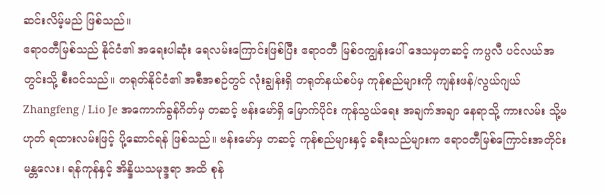ဆင်းလိမ့်မည် ဖြစ်သည်။
ဧရာဝတီမြစ်သည် နိုင်ငံ၏ အရေးပါဆုံး ရေလမ်းကြောင်းဖြစ်ပြီး ဧရာဝတီ မြစ်ဝကျွန်းပေါ် ဒေသမှတဆင့် ကပ္ပလီ ပင်လယ်အတွင်းသို့ စီးဝင်သည်။ တရုတ်နိုင်ငံ၏ အစီအစဉ်တွင် လုံးချွန်းရှိ တရုတ်နယ်စပ်မှ ကုန်စည်များကို ကျန်းဖန်/လွယ်ဂျယ် Zhangfeng / Lio Je အကောက်ခွန်ဂိတ်မှ တဆင့် ဗန်းမော်ရှိ မြောက်ပိုင်း ကုန်သွယ်ရေး အချက်အချာ နေရာသို့ ကားလမ်း သို့မဟုတ် ရထားလမ်းဖြင့် ပို့ဆောင်ရန် ဖြစ်သည်။ ဗန်းမော်မှ တဆင့် ကုန်စည်များနှင့် ခရီးသည်များက ဧရာဝတီမြစ်ကြောင်းအတိုင်း မန္တလေး၊ ရန်ကုန်နှင့် အိန္ဒိယသမုဒ္ဒရာ အထိ စုန်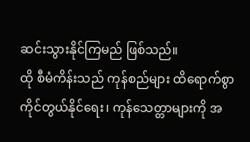ဆင်းသွားနိုင်ကြမည် ဖြစ်သည်။
ထို စီမံကိန်းသည် ကုန်စည်များ ထိရောက်စွာ ကိုင်တွယ်နိုင်ရေး၊ ကုန်သေတ္တာများကို အ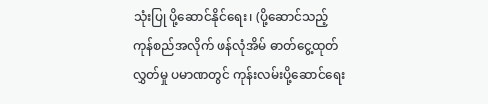သုံးပြု ပို့ဆောင်နိုင်ရေး၊ (ပို့ဆောင်သည့် ကုန်စည်အလိုက် ဖန်လုံအိမ် ဓာတ်ငွေ့ထုတ်လွှတ်မှု ပမာဏတွင် ကုန်းလမ်းပို့ဆောင်ရေး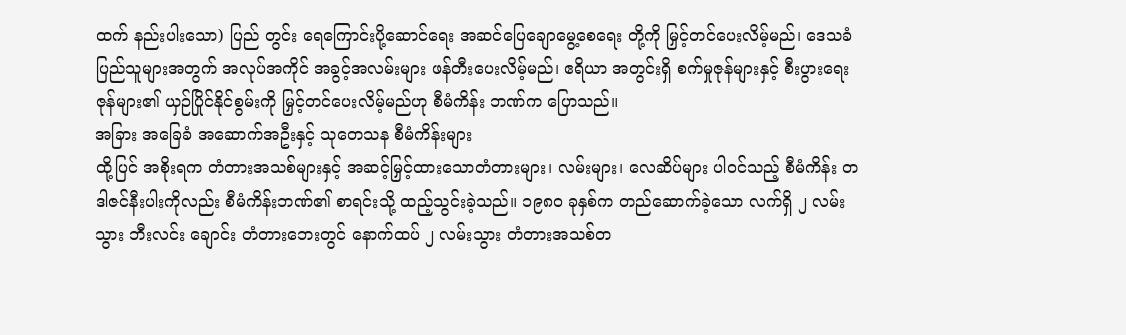ထက် နည်းပါးသော) ပြည် တွင်း ရေကြောင်းပို့ဆောင်ရေး အဆင်ပြေချောမွေ့စေရေး တို့ကို မြှင့်တင်ပေးလိမ့်မည်၊ ဒေသခံ ပြည်သူများအတွက် အလုပ်အကိုင် အခွင့်အလမ်းများ ဖန်တီးပေးလိမ့်မည်၊ ဧရိယာ အတွင်းရှိ စက်မှုဇုန်များနှင့် စီးပွားရေးဇုန်များ၏ ယှဉ်ပြိုင်နိုင်စွမ်းကို မြှင့်တင်ပေးလိမ့်မည်ဟု စီမံကိန်း ဘဏ်က ပြောသည်။
အခြား အခြေခံ အဆောက်အဦးနှင့် သုတေသန စီမံကိန်းများ
ထို့ပြင် အစိုးရက တံတားအသစ်များနှင့် အဆင့်မြှင့်ထားသောတံတားများ၊ လမ်းများ၊ လေဆိပ်များ ပါဝင်သည့် စီမံကိန်း တဒါဇင်နီးပါးကိုလည်း စီမံကိန်းဘဏ်၏ စာရင်းသို့ ထည့်သွင်းခဲ့သည်။ ၁၉၈၀ ခုနှစ်က တည်ဆောက်ခဲ့သော လက်ရှိ ၂ လမ်းသွား ဘီးလင်း ချောင်း တံတားဘေးတွင် နောက်ထပ် ၂ လမ်းသွား တံတားအသစ်တ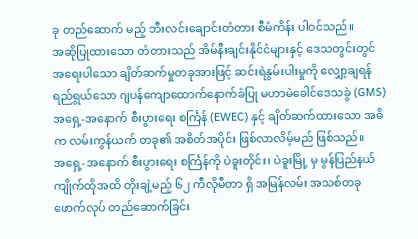ခု တည်ဆောက် မည့် ဘီးလင်းချောင်းတံတား စီမံကိန်း ပါဝင်သည်။
အဆိုပြုထားသော တံတားသည် အိမ်နီးချင်းနိုင်ငံများနှင့် ဒေသတွင်းတွင် အရေးပါသော ချိတ်ဆက်မှုတခုအားဖြင့် ဆင်းရဲနွမ်းပါးမှုကို လျှော့ချရန် ရည်ရွယ်သော ဂျပန်ကျောထောက်နောက်ခံပြု မဟာမဲခေါင်ဒေသခွဲ (GMS) အရှေ့-အနောက် စီးပွားရေး စင်္ကြန် (EWEC) နှင့် ချိတ်ဆက်ထားသော အဓိက လမ်းကွန်ယက် တခု၏ အစိတ်အပိုင်း ဖြစ်လာလိမ့်မည် ဖြစ်သည်။
အရှေ့-အနောက် စီးပွားရေး စင်္ကြန်ကို ပဲခူးတိုင်း၊ ပဲခူးမြို့ မှ မွန်ပြည်နယ် ကျိုက်ထိုအထိ တိုးချဲ့မည့် ၆၂ ကီလိုမီတာ ရှိ အမြန်လမ်း အသစ်တခု ဖောက်လုပ် တည်ဆောက်ခြင်း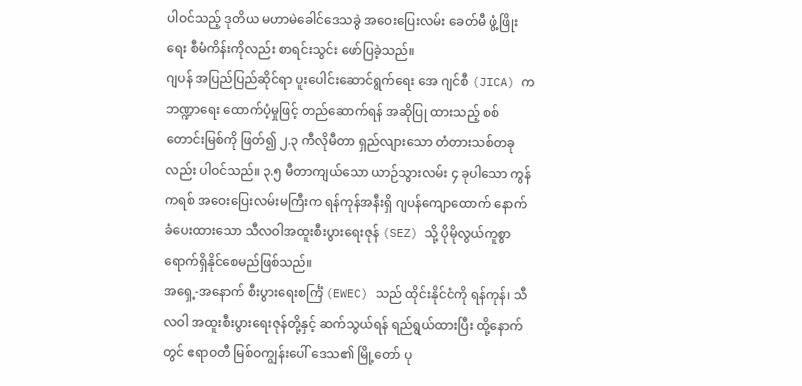ပါဝင်သည့် ဒုတိယ မဟာမဲခေါင်ဒေသခွဲ အဝေးပြေးလမ်း ခေတ်မီ ဖွံ့ဖြိုးရေး စီမံကိန်းကိုလည်း စာရင်းသွင်း ဖော်ပြခဲ့သည်။
ဂျပန် အပြည်ပြည်ဆိုင်ရာ ပူးပေါင်းဆောင်ရွက်ရေး အေ ဂျင်စီ (JICA) က ဘဏ္ဍာရေး ထောက်ပံ့မှုဖြင့် တည်ဆောက်ရန် အဆိုပြု ထားသည့် စစ်တောင်းမြစ်ကို ဖြတ်၍ ၂.၃ ကီလိုမီတာ ရှည်လျားသော တံတားသစ်တခုလည်း ပါဝင်သည်။ ၃.၅ မီတာကျယ်သော ယာဉ်သွားလမ်း ၄ ခုပါသော ကွန်ကရစ် အဝေးပြေးလမ်းမကြီးက ရန်ကုန်အနီးရှိ ဂျပန်ကျောထောက် နောက်ခံပေးထားသော သီလဝါအထူးစီးပွားရေးဇုန် (SEZ) သို့ ပိုမိုလွယ်ကူစွာ ရောက်ရှိနိုင်စေမည်ဖြစ်သည်။
အရှေ့-အနောက် စီးပွားရေးစင်္ကြံ (EWEC) သည် ထိုင်းနိုင်ငံကို ရန်ကုန်၊ သီလဝါ အထူးစီးပွားရေးဇုန်တို့နှင့် ဆက်သွယ်ရန် ရည်ရွယ်ထားပြီး ထို့နောက်တွင် ဧရာဝတီ မြစ်ဝကျွန်းပေါ် ဒေသ၏ မြို့တော် ပု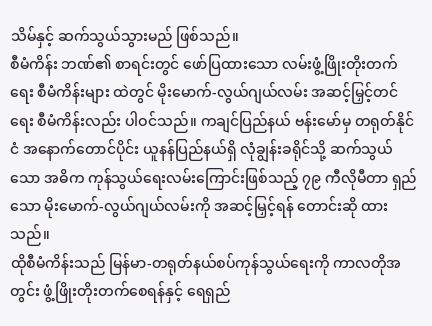သိမ်နှင့် ဆက်သွယ်သွားမည် ဖြစ်သည်။
စီမံကိန်း ဘဏ်၏ စာရင်းတွင် ဖော်ပြထားသော လမ်းဖွံ့ဖြိုးတိုးတက်ရေး စီမံကိန်းများ ထဲတွင် မိုးမောက်-လွယ်ဂျယ်လမ်း အဆင့်မြှင့်တင်ရေး စီမံကိန်းလည်း ပါဝင်သည်။ ကချင်ပြည်နယ် ဗန်းမော်မှ တရုတ်နိုင်ငံ အနောက်တောင်ပိုင်း ယူနန်ပြည်နယ်ရှိ လုံချွန်းခရိုင်သို့ ဆက်သွယ်သော အဓိက ကုန်သွယ်ရေးလမ်းကြောင်းဖြစ်သည့် ၇၉ ကီလိုမီတာ ရှည်သော မိုးမောက်-လွယ်ဂျယ်လမ်းကို အဆင့်မြှင့်ရန် တောင်းဆို ထားသည်။
ထိုစီမံကိန်းသည် မြန်မာ-တရုတ်နယ်စပ်ကုန်သွယ်ရေးကို ကာလတိုအတွင်း ဖွံ့ဖြိုးတိုးတက်စေရန်နှင့် ရေရှည်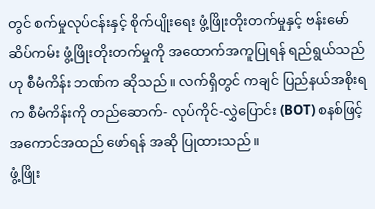တွင် စက်မှုလုပ်ငန်းနှင့် စိုက်ပျိုးရေး ဖွံ့ဖြိုးတိုးတက်မှုနှင့် ဗန်းမော်ဆိပ်ကမ်း ဖွံ့ဖြိုးတိုးတက်မှုကို အထောက်အကူပြုရန် ရည်ရွယ်သည်ဟု စီမံကိန်း ဘဏ်က ဆိုသည်။ လက်ရှိတွင် ကချင် ပြည်နယ်အစိုးရ က စီမံကိန်းကို တည်ဆောက်- လုပ်ကိုင်-လွှဲပြောင်း (BOT) စနစ်ဖြင့် အကောင်အထည် ဖော်ရန် အဆို ပြုထားသည်။
ဖွံ့ဖြိုး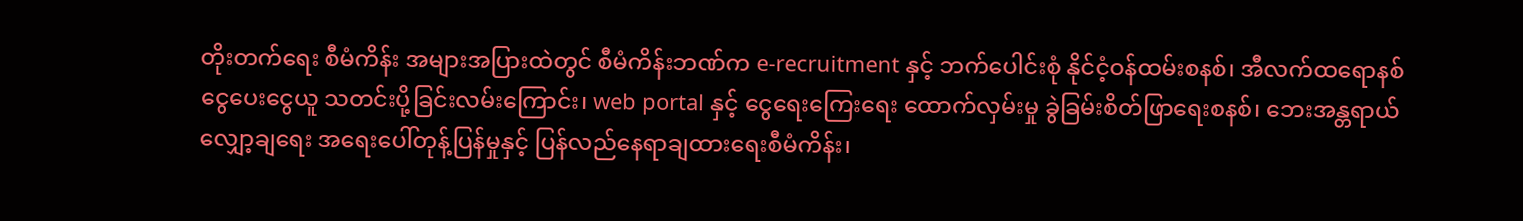တိုးတက်ရေး စီမံကိန်း အများအပြားထဲတွင် စီမံကိန်းဘဏ်က e-recruitment နှင့် ဘက်ပေါင်းစုံ နိုင်ငံ့ဝန်ထမ်းစနစ်၊ အီလက်ထရောနစ် ငွေပေးငွေယူ သတင်းပို့ခြင်းလမ်းကြောင်း၊ web portal နှင့် ငွေရေးကြေးရေး ထောက်လှမ်းမှု ခွဲခြမ်းစိတ်ဖြာရေးစနစ်၊ ဘေးအန္တရာယ် လျှော့ချရေး အရေးပေါ်တုန့်ပြန်မှုနှင့် ပြန်လည်နေရာချထားရေးစီမံကိန်း၊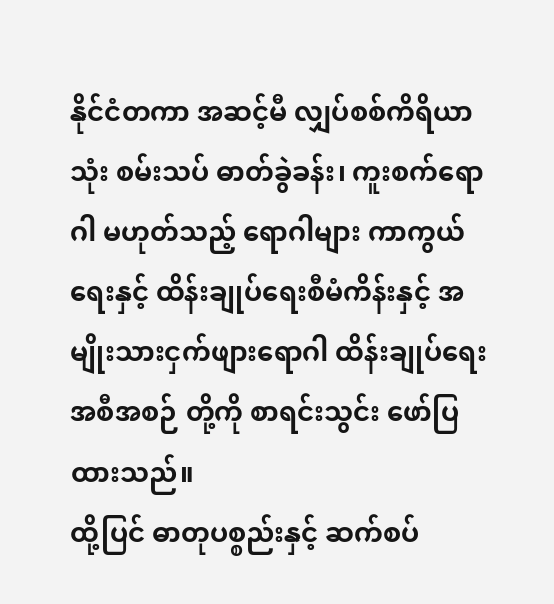နိုင်ငံတကာ အဆင့်မီ လျှပ်စစ်ကိရိယာသုံး စမ်းသပ် ဓာတ်ခွဲခန်း၊ ကူးစက်ရောဂါ မဟုတ်သည့် ရောဂါများ ကာကွယ်ရေးနှင့် ထိန်းချုပ်ရေးစီမံကိန်းနှင့် အမျိုးသားငှက်ဖျားရောဂါ ထိန်းချုပ်ရေး အစီအစဉ် တို့ကို စာရင်းသွင်း ဖော်ပြထားသည်။
ထို့ပြင် ဓာတုပစ္စည်းနှင့် ဆက်စပ်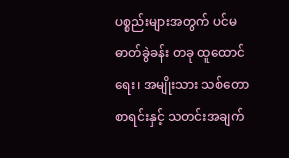ပစ္စည်းများအတွက် ပင်မဓာတ်ခွဲခန်း တခု ထူထောင်ရေး၊ အမျိုးသား သစ်တောစာရင်းနှင့် သတင်းအချက်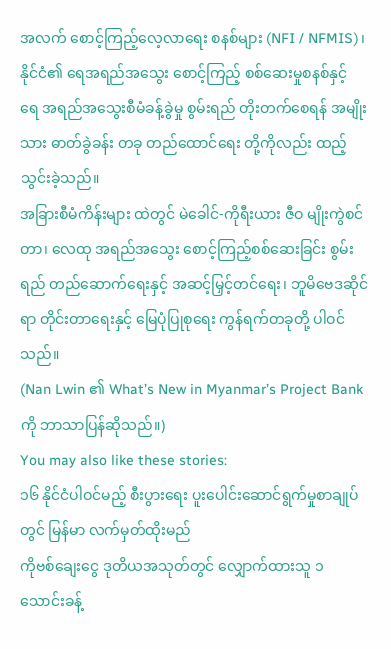အလက် စောင့်ကြည့်လေ့လာရေး စနစ်များ (NFI / NFMIS)၊ နိုင်ငံ၏ ရေအရည်အသွေး စောင့်ကြည့် စစ်ဆေးမှုစနစ်နှင့် ရေ အရည်အသွေးစီမံခန့်ခွဲမှု စွမ်းရည် တိုးတက်စေရန် အမျိုးသား ဓာတ်ခွဲခန်း တခု တည်ထောင်ရေး တို့ကိုလည်း ထည့်သွင်းခဲ့သည်။
အခြားစီမံကိန်းများ ထဲတွင် မဲခေါင်-ကိုရီးယား ဇီဝ မျိုးကွဲစင်တာ၊ လေထု အရည်အသွေး စောင့်ကြည့်စစ်ဆေးခြင်း စွမ်းရည် တည်ဆောက်ရေးနှင့် အဆင့်မြှင့်တင်ရေး၊ ဘူမိဗေဒဆိုင်ရာ တိုင်းတာရေးနှင့် မြေပုံပြုစုရေး ကွန်ရက်တခုတို့ ပါဝင်သည်။
(Nan Lwin ၏ What’s New in Myanmar’s Project Bank ကို ဘာသာပြန်ဆိုသည်။)
You may also like these stories:
၁၆ နိုင်ငံပါဝင်မည့် စီးပွားရေး ပူးပေါင်းဆောင်ရွက်မှုစာချုပ်တွင် မြန်မာ လက်မှတ်ထိုးမည်
ကိုဗစ်ချေးငွေ ဒုတိယအသုတ်တွင် လျှောက်ထားသူ ၁ သောင်းခန့်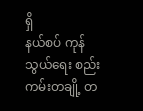ရှိ
နယ်စပ် ကုန်သွယ်ရေး စည်းကမ်းတချို့ တ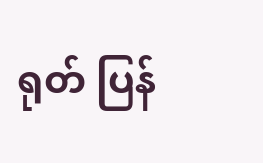ရုတ် ပြန်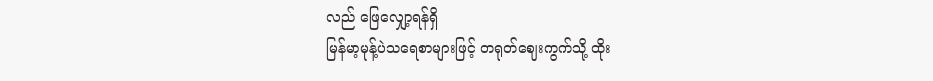လည် ဖြေလျှော့ရန်ရှိ
မြန်မာ့မုန့်ပဲသရေစာများဖြင့် တရုတ်ဈေးကွက်သို့ ထိုး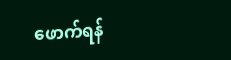ဖောက်ရန်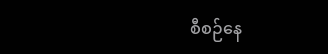စီစဉ်နေ